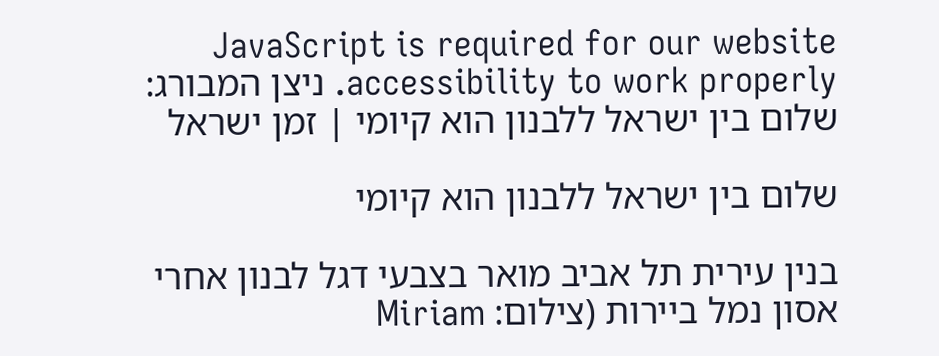JavaScript is required for our website accessibility to work properly. ניצן המבורג: שלום בין ישראל ללבנון הוא קיומי | זמן ישראל

שלום בין ישראל ללבנון הוא קיומי

בנין עירית תל אביב מואר בצבעי דגל לבנון אחרי אסון נמל ביירות (צילום: Miriam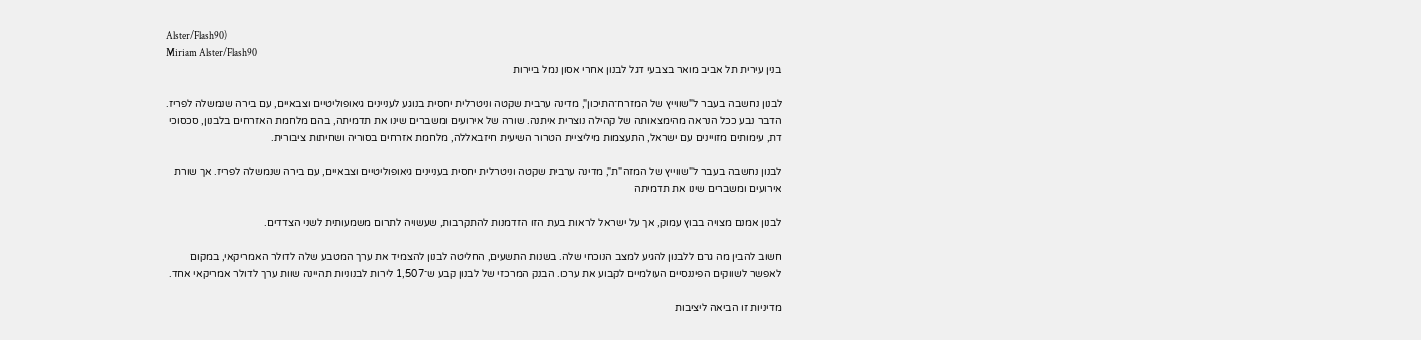Alster/Flash90)
Miriam Alster/Flash90
בנין עירית תל אביב מואר בצבעי דגל לבנון אחרי אסון נמל ביירות

לבנון נחשבה בעבר ל"שווייץ של המזרח־התיכון", מדינה ערבית שקטה וניטרלית יחסית בנוגע לעניינים גיאופוליטיים וצבאיים, עם בירה שנמשלה לפריז. הדבר נבע ככל הנראה מהימצאותה של קהילה נוצרית איתנה. שורה של אירועים ומשברים שינו את תדמיתה, בהם מלחמת האזרחים בלבנון, סכסוכי דת, עימותים מזויינים עם ישראל, התעצמות מיליציית הטרור השיעית חיזבאללה, מלחמת אזרחים בסוריה ושחיתות ציבורית.

לבנון נחשבה בעבר ל"שווייץ של המזה"ת", מדינה ערבית שקטה וניטרלית יחסית בעניינים גיאופוליטיים וצבאיים, עם בירה שנמשלה לפריז. אך שורת אירועים ומשברים שינו את תדמיתה

לבנון אמנם מצויה בבוץ עמוק, אך על ישראל לראות בעת הזו הזדמנות להתקרבות, שעשויה לתרום משמעותית לשני הצדדים.

חשוב להבין מה גרם ללבנון להגיע למצב הנוכחי שלה. בשנות התשעים, החליטה לבנון להצמיד את ערך המטבע שלה לדולר האמריקאי, במקום לאפשר לשווקים הפיננסיים העולמיים לקבוע את ערכו. הבנק המרכזי של לבנון קבע ש־1,507 לירות לבנוניות תהיינה שוות ערך לדולר אמריקאי אחד.

מדיניות זו הביאה ליציבות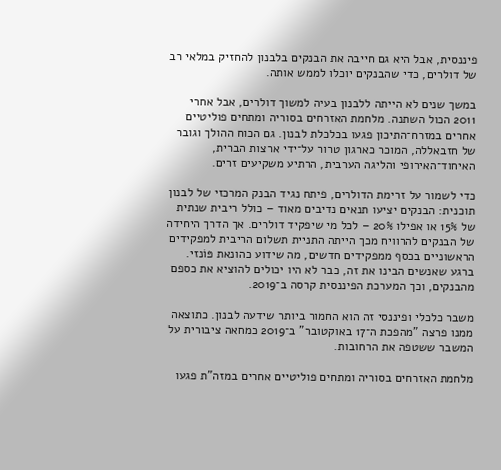פיננסית, אבל היא גם חייבה את הבנקים בלבנון להחזיק במלאי רב של דולרים, כדי שהבנקים יוכלו לממש אותה.

במשך שנים לא הייתה ללבנון בעיה למשוך דולרים, אבל אחרי 2011 הכול השתנה. מלחמת האזרחים בסוריה ומתחים פוליטיים אחרים במזרח־התיכון פגעו בכלכלת לבנון. גם הכוח ההולך וגובר של חזבאללה, המוכר כארגון טרור על־ידי ארצות הברית, האיחוד־האירופי והליגה הערבית, הרתיע משקיעים זרים.

כדי לשמור על זרימת הדולרים, פיתח נגיד הבנק המרכזי של לבנון תוכנית: הבנקים יציעו תנאים נדיבים מאוד – כולל ריבית שנתית של 15% או אפילו 20% – לכל מי שיפקיד דולרים. אך הדרך היחידה של הבנקים להרוויח מכך הייתה התניית תשלום הריבית למפקידים הראשוניים בכסף ממפקידים חדשים, מה שידוע כהונאת פּוֹנזי. ברגע שאנשים הבינו את זה, כבר לא היו יכולים להוציא את כספם מהבנקים, וכך המערכת הפיננסית קרסה ב־2019.

משבר כלכלי ופיננסי זה הוא החמור ביותר שידעה לבנון. כתוצאה ממנו פרצה "מהפכת ה־17 באוקטובר" ב־2019 כמחאה ציבורית על המשבר ששטפה את הרחובות.

מלחמת האזרחים בסוריה ומתחים פוליטיים אחרים במזה"ת פגעו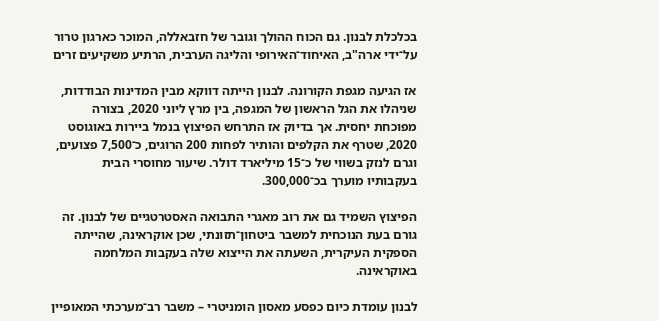בכלכלת לבנון. גם הכוח ההולך וגובר של חזבאללה, המוכר כארגון טרור על־ידי ארה"ב, האיחוד־האירופי והליגה הערבית, הרתיע משקיעים זרים

אז הגיעה מגפת הקורונה. לבנון הייתה דווקא מבין המדינות הבודדות, שניהלו את הגל הראשון של המגפה, בין מרץ ליוני 2020, בצורה מפוכחת יחסית. אך בדיוק אז התרחש הפיצוץ בנמל ביירות באוגוסט 2020, שטרף את הקלפים והותיר לפחות 200 הרוגים, כ־7,500 פצועים, וגרם לנזק בשווי של כ־15 מיליארד דולר. שיעור מחוסרי הבית בעקבותיו מוערך בכ־300,000.

הפיצוץ השמיד גם את רוב מאגרי התבואה האסטרטגיים של לבנון. זה גורם בעת הנוכחית למשבר ביטחון־תזונתי, שכן אוקראינה, שהייתה הספקית העיקרית, השעתה את הייצוא שלה בעקבות המלחמה באוקראינה.

לבנון עומדת כיום כפסע מאסון הומניטרי – משבר רב־מערכתי המאופיין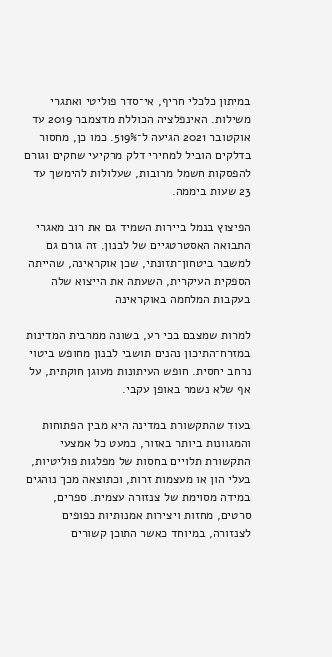במיתון כלכלי חריף, אי־סדר פוליטי ואתגרי משילות. האינפלציה הכוללת מדצמבר 2019 עד אוקטובר 2021 הגיעה ל־519%. כמו כן, מחסור בדלקים הוביל למחירי דלק מרקיעי שחקים וגורם להפסקות חשמל מרובות, שעלולות להימשך עד 23 שעות ביממה.

הפיצוץ בנמל ביירות השמיד גם את רוב מאגרי התבואה האסטרטגיים של לבנון. זה גורם גם למשבר ביטחון־תזונתי, שכן אוקראינה, שהייתה הספקית העיקרית, השעתה את הייצוא שלה בעקבות המלחמה באוקראינה

למרות שמצבם בכי רע, בשונה ממרבית המדינות במזרח־התיכון נהנים תושבי לבנון מחופש ביטוי נרחב יחסית. חופש העיתונות מעוגן חוקתית, על אף שלא נשמר באופן עקבי.

בעוד שהתקשורת במדינה היא מבין הפתוחות והמגוונות ביותר באזור, כמעט כל אמצעי התקשורת תלויים בחסות של מפלגות פוליטיות, בעלי הון או מעצמות זרות, וכתוצאה מכך נוהגים במידה מסוימת של צנזורה עצמית. ספרים, סרטים, מחזות ויצירות אמנותיות כפופים לצנזורה, במיוחד כאשר התוכן קשורים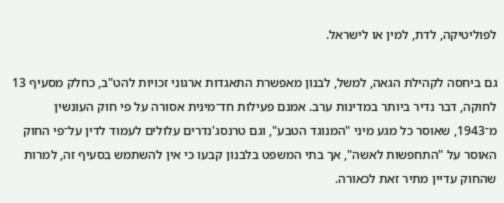לפוליטיקה, לדת, למין או לישראל.

גם ביחסה לקהילת הגאה, למשל, לבנון מאפשרת התאגדות ארגוני זכויות להט"ב, כחלק מסעיף 13 לחוקה, דבר נדיר ביותר במדינות ערב. אמנם פעילות חד־מינית אסורה על פי חוק העונשין מ־1943, שאוסר כל מגע מיני "המנוגד הטבע", וגם טרנסג'נדרים עלולים לעמוד לדין על־פי החוק האוסר על "התחפשות לאשה", אך בתי המשפט בלבנון קבעו כי אין להשתמש בסעיף זה, למרות שהחוק עדיין מתיר זאת לכאורה.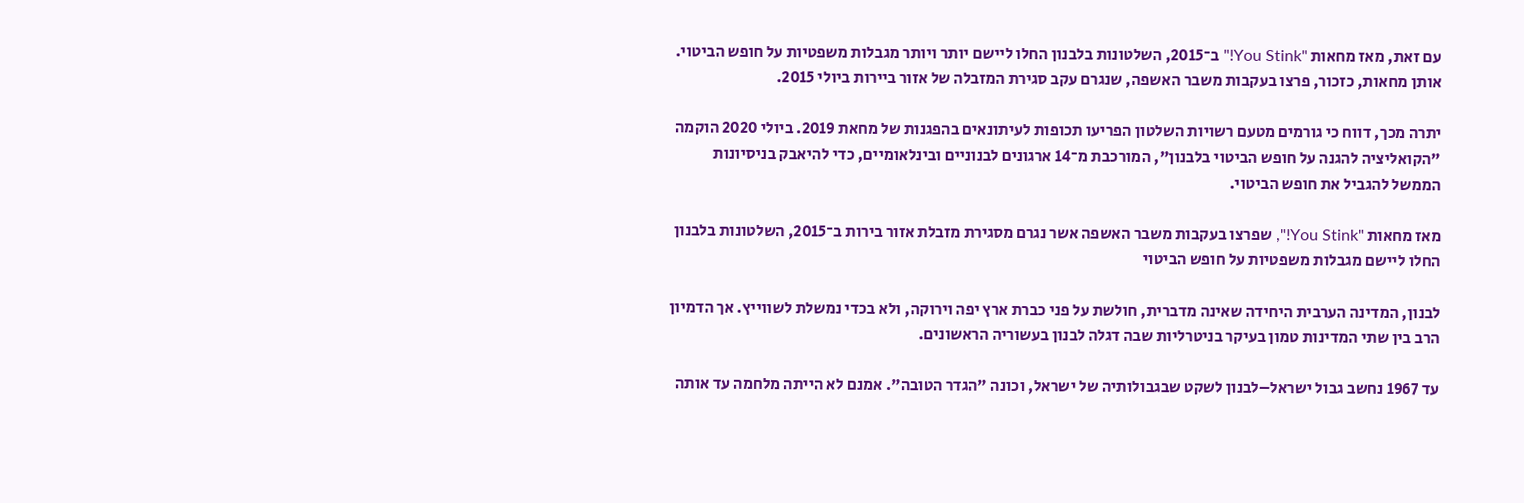עם זאת, מאז מחאות "You Stink!" ב־2015, השלטונות בלבנון החלו ליישם יותר ויותר מגבלות משפטיות על חופש הביטוי. אותן מחאות, כזכור, פרצו בעקבות משבר האשפה, שנגרם עקב סגירת המזבלה של אזור ביירות ביולי 2015.

יתרה מכך, דווח כי גורמים מטעם רשויות השלטון הפריעו תכופות לעיתונאים בהפגנות של מחאת 2019. ביולי 2020 הוקמה "הקואליציה להגנה על חופש הביטוי בלבנון", המורכבת מ־14 ארגונים לבנוניים ובינלאומיים, כדי להיאבק בניסיונות הממשל להגביל את חופש הביטוי.

מאז מחאות "You Stink!", שפרצו בעקבות משבר האשפה אשר נגרם מסגירת מזבלת אזור בירות ב־2015, השלטונות בלבנון החלו ליישם מגבלות משפטיות על חופש הביטוי

לבנון, המדינה הערבית היחידה שאינה מדברית, חולשת על פני כברת ארץ יפה וירוקה, ולא בכדי נמשלת לשווייץ. אך הדמיון הרב בין שתי המדינות טמון בעיקר בניטרליות שבה דגלה לבנון בעשוריה הראשונים.

עד 1967 נחשב גבול ישראל–לבנון לשקט שבגבולותיה של ישראל, וכונה "הגדר הטובה". אמנם לא הייתה מלחמה עד אותה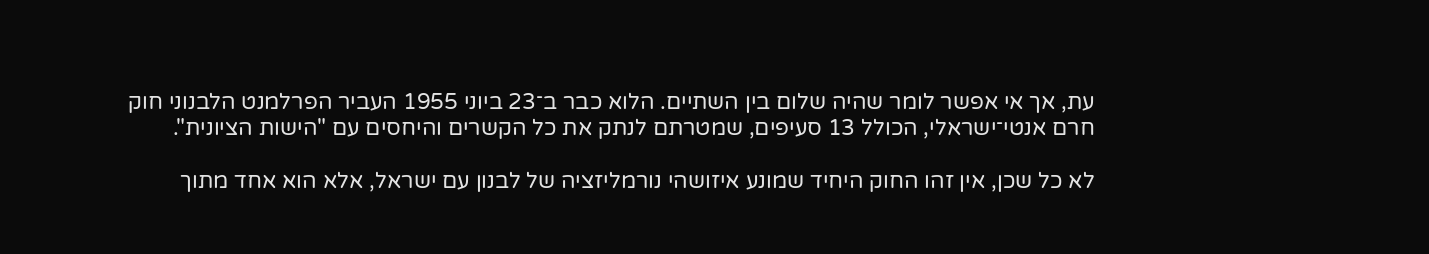עת, אך אי אפשר לומר שהיה שלום בין השתיים. הלוא כבר ב־23 ביוני 1955 העביר הפרלמנט הלבנוני חוק חרם אנטי־ישראלי, הכולל 13 סעיפים, שמטרתם לנתק את כל הקשרים והיחסים עם "הישות הציונית".

לא כל שכן, אין זהו החוק היחיד שמונע איזושהי נורמליזציה של לבנון עם ישראל, אלא הוא אחד מתוך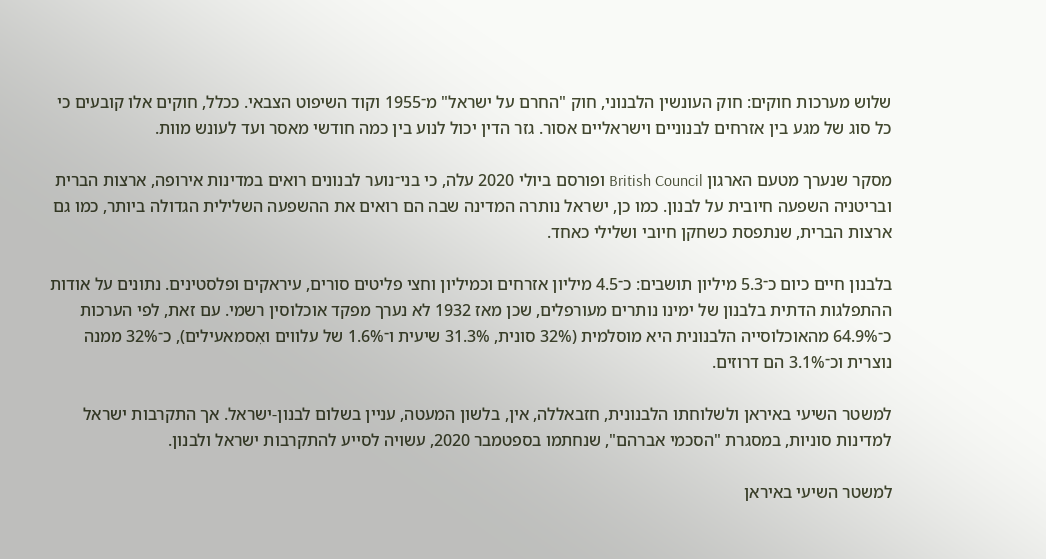שלוש מערכות חוקים: חוק העונשין הלבנוני, חוק "החרם על ישראל" מ־1955 וקוד השיפוט הצבאי. ככלל, חוקים אלו קובעים כי כל סוג של מגע בין אזרחים לבנוניים וישראליים אסור. גזר הדין יכול לנוע בין כמה חודשי מאסר ועד לעונש מוות.

מסקר שנערך מטעם הארגון British Council ופורסם ביולי 2020 עלה, כי בני־נוער לבנונים רואים במדינות אירופה, ארצות הברית ובריטניה השפעה חיובית על לבנון. כמו כן, ישראל נותרה המדינה שבה הם רואים את ההשפעה השלילית הגדולה ביותר, כמו גם ארצות הברית, שנתפסת כשחקן חיובי ושלילי כאחד.

בלבנון חיים כיום כ־5.3 מיליון תושבים: כ־4.5 מיליון אזרחים וכמיליון וחצי פליטים סורים, עיראקים ופלסטינים. נתונים על אודות ההתפלגות הדתית בלבנון של ימינו נותרים מעורפלים, שכן מאז 1932 לא נערך מפקד אוכלוסין רשמי. עם זאת, לפי הערכות כ־64.9% מהאוכלוסייה הלבנונית היא מוסלמית (32% סונית, 31.3% שיעית ו־1.6% של עלווים ואִסמאעילים), כ־32% ממנה נוצרית וכ־3.1% הם דרוזים.

למשטר השיעי באיראן ולשלוחתו הלבנונית, חזבאללה, אין, בלשון המעטה, עניין בשלום לבנון-ישראל. אך התקרבות ישראל למדינות סוניות, במסגרת "הסכמי אברהם", שנחתמו בספטמבר 2020, עשויה לסייע להתקרבות ישראל ולבנון.

למשטר השיעי באיראן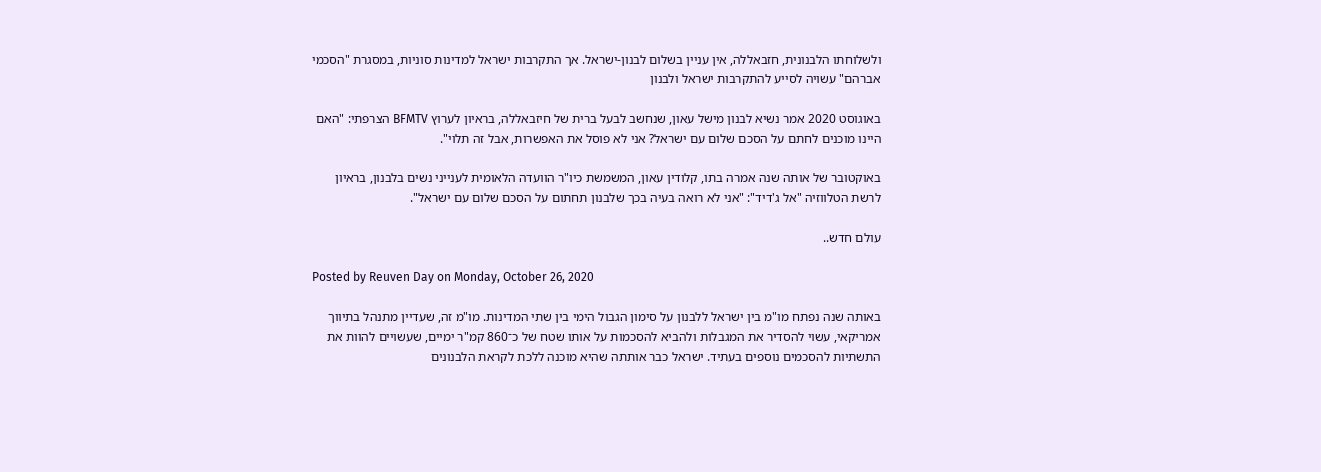ולשלוחתו הלבנונית, חזבאללה, אין עניין בשלום לבנון-ישראל. אך התקרבות ישראל למדינות סוניות, במסגרת "הסכמי אברהם" עשויה לסייע להתקרבות ישראל ולבנון

באוגוסט 2020 אמר נשיא לבנון מישל עאון, שנחשב לבעל ברית של חיזבאללה, בראיון לערוץ BFMTV הצרפתי: "האם היינו מוכנים לחתם על הסכם שלום עם ישראל? אני לא פוסל את האפשרות, אבל זה תלוי".

באוקטובר של אותה שנה אמרה בתו, קלודין עאון, המשמשת כיו"ר הוועדה הלאומית לענייני נשים בלבנון, בראיון לרשת הטלווזיה "אל ג'דיד": "אני לא רואה בעיה בכך שלבנון תחתום על הסכם שלום עם ישראל".

עולם חדש..

Posted by Reuven Day on Monday, October 26, 2020

באותה שנה נפתח מו"מ בין ישראל ללבנון על סימון הגבול הימי בין שתי המדינות. מו"מ זה, שעדיין מתנהל בתיווך אמריקאי, עשוי להסדיר את המגבלות ולהביא להסכמות על אותו שטח של כ־860 קמ"ר ימיים, שעשויים להוות את התשתיות להסכמים נוספים בעתיד. ישראל כבר אותתה שהיא מוכנה ללכת לקראת הלבנונים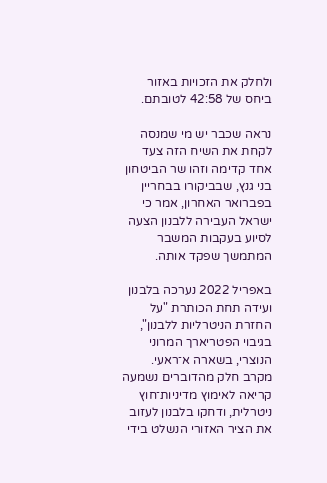ולחלק את הזכויות באזור ביחס של 42:58 לטובתם.

נראה שכבר יש מי שמנסה לקחת את השיח הזה צעד אחד קדימה וזהו שר הביטחון בני גנץ, שבביקורו בבחריין בפברואר האחרון, אמר כי ישראל העבירה ללבנון הצעה לסיוע בעקבות המשבר המתמשך שפקד אותה.

באפריל 2022 נערכה בלבנון ועידה תחת הכותרת "על החזרת הניטרליות ללבנון", בגיבוי הפטריארך המרוני הנוצרי, בשארה א־ראעי. מקרב חלק מהדוברים נשמעה קריאה לאימוץ מדיניות־חוץ ניטרלית, ודחקו בלבנון לעזוב את הציר האזורי הנשלט בידי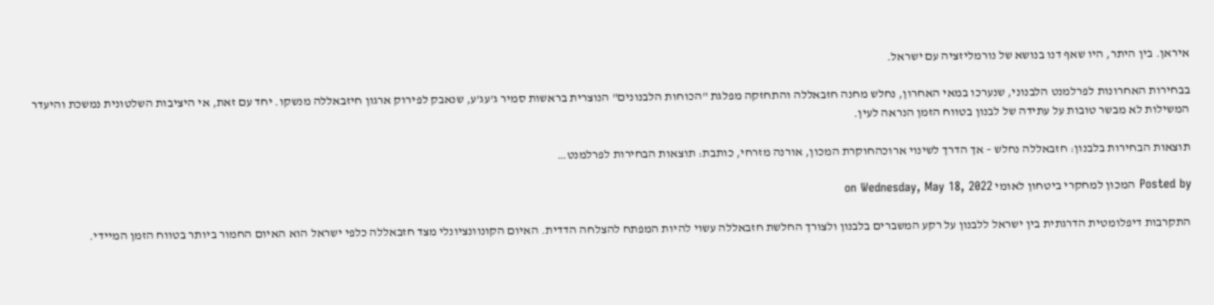איראן. בין היתר, היו שאף דנו בנושא של נורמליזציה עם ישראל.

בבחירות האחרונות לפרלמנט הלבנוני, שנערכו במאי האחרון, נחלש מחנה חזבאללה והתחזקה מפלגת "הכוחות הלבנונים" הנוצרית בראשות סמיר ג'עג'ע, שנאבק לפירוק ארגון חיזבאללה מנשקו. יחד עם זאת, אי היציבות השלטונית נמשכת והיעדר המשילות לא מבשר טובות על עתידה של לבנון בטווח הזמן הנראה לעין.

תוצאות הבחירות בלבנון: חזבאללה נחלש – אך הדרך לשינוי ארוכהחוקרת המכון, אורנה מזרחי, כותבת: תוצאות הבחירות לפרלמנט…

Posted by המכון למחקרי ביטחון לאומי on Wednesday, May 18, 2022

התקרבות דיפלומטית הדרגתית בין ישראל ללבנון על רקע המשברים בלבנון ולצורך החלשת חזבאללה עשוי להיות המפתח להצלחה הדדית. האיום הקונוונציונלי מצד חזבאללה כלפי ישראל הוא האיום החמור ביותר בטווח הזמן המיידי.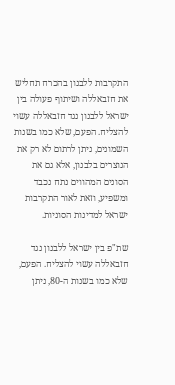התקרבות ללבנון בהכרח תחליש את חזבאללה ושיתוף פעולה בין ישראל ללבנון נגד חזבאללה עשוי להצליח. הפעם, שלא כמו בשנות השמונים, ניתן לרתום לא רק את הנוצרים בלבנון, אלא גם את הסונים המהווים נתח נכבד ומשפיע, וזאת לאור התקרבות ישראל למדינות הסוניות.

שת"פ בין ישראל ללבנון נגד חזבאללה עשוי להצליח. הפעם, שלא כמו בשנות ה-80, ניתן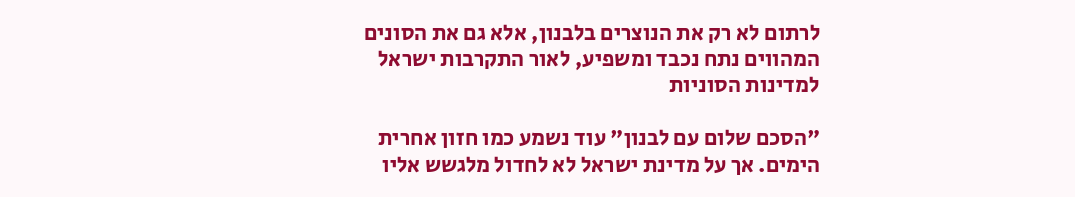לרתום לא רק את הנוצרים בלבנון, אלא גם את הסונים המהווים נתח נכבד ומשפיע, לאור התקרבות ישראל למדינות הסוניות

"הסכם שלום עם לבנון" עוד נשמע כמו חזון אחרית הימים. אך על מדינת ישראל לא לחדול מלגשש אליו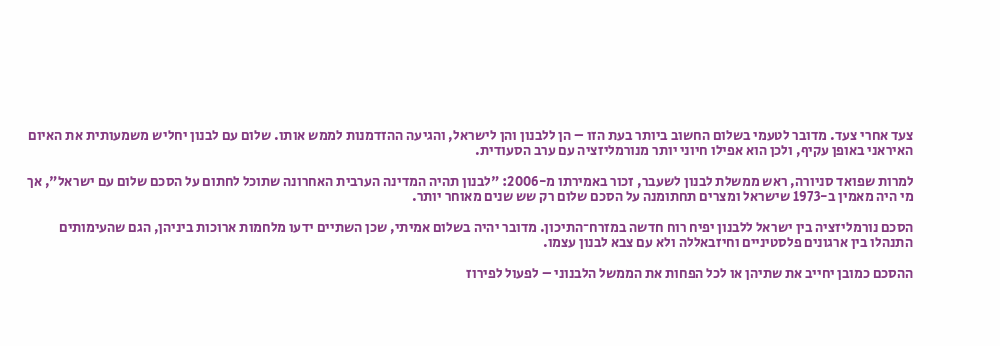צעד אחרי צעד. מדובר לטעמי בשלום החשוב ביותר בעת הזו – הן ללבנון והן לישראל, והגיעה ההזדמנות לממש אותו. שלום עם לבנון יחליש משמעותית את האיום האיראני באופן עקיף, ולכן הוא אפילו חיוני יותר מנורמליזציה עם ערב הסעודית.

למרות שפואד סניורה, ראש ממשלת לבנון לשעבר, זכור באמירתו מ-2006: "לבנון תהיה המדינה הערבית האחרונה שתוכל לחתום על הסכם שלום עם ישראל", אך מי היה מאמין ב-1973 שישראל ומצרים תחתומנה על הסכם שלום רק שש שנים מאוחר יותר.

הסכם נורמליזציה בין ישראל ללבנון יפיח רוח חדשה במזרח־התיכון. מדובר יהיה בשלום אמיתי, שכן השתיים ידעו מלחמות ארוכות ביניהן, הגם שהעימותים התנהלו בין ארגונים פלסטיניים וחיזבאללה ולא עם צבא לבנון עצמו.

ההסכם כמובן יחייב את שתיהן או לכל הפחות את הממשל הלבנוני – לפעול לפירוז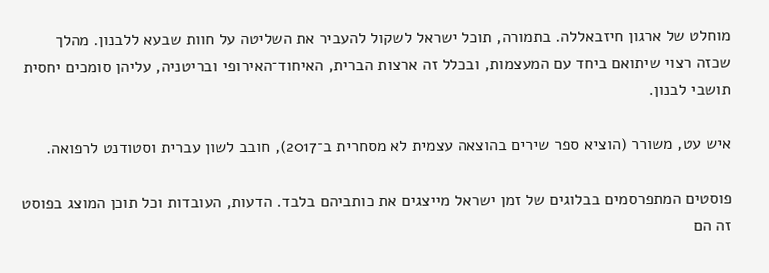מוחלט של ארגון חיזבאללה. בתמורה, תוכל ישראל לשקול להעביר את השליטה על חוות שבעא ללבנון. מהלך שכזה רצוי שיתואם ביחד עם המעצמות, ובכלל זה ארצות הברית, האיחוד־האירופי ובריטניה, עליהן סומכים יחסית תושבי לבנון.

איש עט, משורר (הוציא ספר שירים בהוצאה עצמית לא מסחרית ב־2017), חובב לשון עברית וסטודנט לרפואה.

פוסטים המתפרסמים בבלוגים של זמן ישראל מייצגים את כותביהם בלבד. הדעות, העובדות וכל תוכן המוצג בפוסט זה הם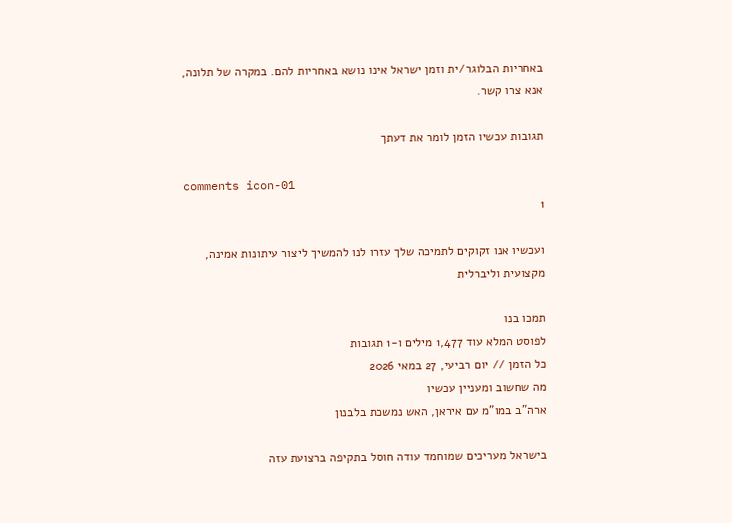באחריות הבלוגר/ית וזמן ישראל אינו נושא באחריות להם. במקרה של תלונה, אנא צרו קשר.

תגובות עכשיו הזמן לומר את דעתך

comments icon-01
1

ועכשיו אנו זקוקים לתמיכה שלך עזרו לנו להמשיך ליצור עיתונות אמינה, מקצועית וליברלית

תמכו בנו
לפוסט המלא עוד 1,477 מילים ו-1 תגובות
כל הזמן // יום רביעי, 27 במאי 2026
מה שחשוב ומעניין עכשיו
ארה"ב במו"מ עם איראן, האש נמשכת בלבנון

בישראל מעריכים שמוחמד עודה חוסל בתקיפה ברצועת עזה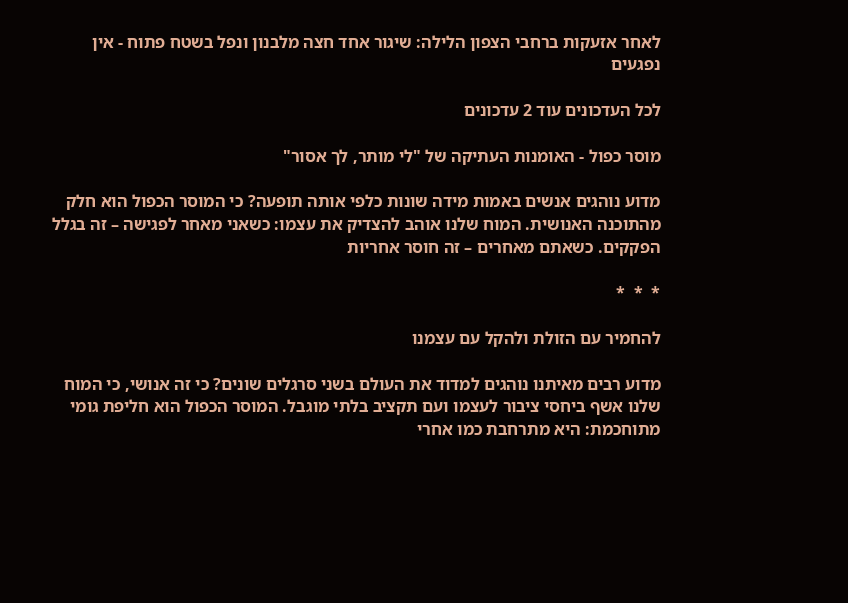לאחר אזעקות ברחבי הצפון הלילה: שיגור אחד חצה מלבנון ונפל בשטח פתוח - אין נפגעים

לכל העדכונים עוד 2 עדכונים

מוסר כפול - האומנות העתיקה של "לי מותר, לך אסור"

מדוע נוהגים אנשים באמות מידה שונות כלפי אותה תופעה? כי המוסר הכפול הוא חלק מהתוכנה האנושית. המוח שלנו אוהב להצדיק את עצמו: כשאני מאחר לפגישה – זה בגלל הפקקים. כשאתם מאחרים – זה חוסר אחריות

*  *  *

להחמיר עם הזולת ולהקל עם עצמנו

מדוע רבים מאיתנו נוהגים למדוד את העולם בשני סרגלים שונים? כי זה אנושי, כי המוח שלנו אשף ביחסי ציבור לעצמו ועם תקציב בלתי מוגבל. המוסר הכפול הוא חליפת גומי מתוחכמת: היא מתרחבת כמו אחרי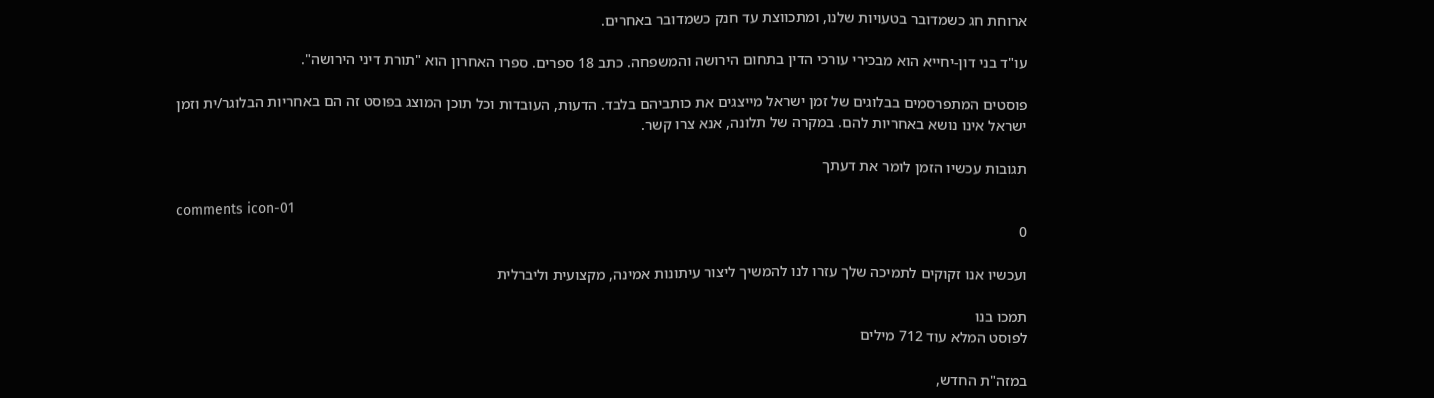ארוחת חג כשמדובר בטעויות שלנו, ומתכווצת עד חנק כשמדובר באחרים.

עו"ד בני דון-יחייא הוא מבכירי עורכי הדין בתחום הירושה והמשפחה. כתב 18 ספרים. ספרו האחרון הוא "תורת דיני הירושה".

פוסטים המתפרסמים בבלוגים של זמן ישראל מייצגים את כותביהם בלבד. הדעות, העובדות וכל תוכן המוצג בפוסט זה הם באחריות הבלוגר/ית וזמן ישראל אינו נושא באחריות להם. במקרה של תלונה, אנא צרו קשר.

תגובות עכשיו הזמן לומר את דעתך

comments icon-01
0

ועכשיו אנו זקוקים לתמיכה שלך עזרו לנו להמשיך ליצור עיתונות אמינה, מקצועית וליברלית

תמכו בנו
לפוסט המלא עוד 712 מילים

במזה"ת החדש,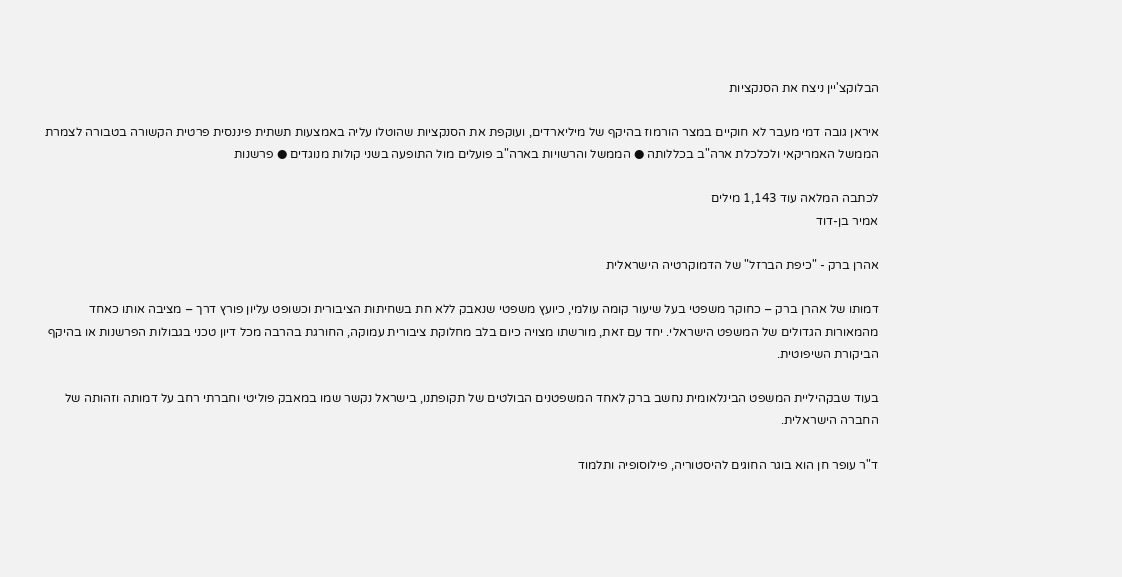הבלוקצ'יין ניצח את הסנקציות

איראן גובה דמי מעבר לא חוקיים במצר הורמוז בהיקף של מיליארדים, ועוקפת את הסנקציות שהוטלו עליה באמצעות תשתית פיננסית פרטית הקשורה בטבורה לצמרת הממשל האמריקאי ולכלכלת ארה"ב בכללותה ● הממשל והרשויות בארה"ב פועלים מול התופעה בשני קולות מנוגדים ● פרשנות

לכתבה המלאה עוד 1,143 מילים
אמיר בן-דוד

אהרן ברק - "כיפת הברזל" של הדמוקרטיה הישראלית

דמותו של אהרן ברק – כחוקר משפטי בעל שיעור קומה עולמי, כיועץ משפטי שנאבק ללא חת בשחיתות הציבורית וכשופט עליון פורץ דרך – מציבה אותו כאחד מהמאורות הגדולים של המשפט הישראלי. יחד עם זאת, מורשתו מצויה כיום בלב מחלוקת ציבורית עמוקה, החורגת בהרבה מכל דיון טכני בגבולות הפרשנות או בהיקף הביקורת השיפוטית.

בעוד שבקהיליית המשפט הבינלאומית נחשב ברק לאחד המשפטנים הבולטים של תקופתנו, בישראל נקשר שמו במאבק פוליטי וחברתי רחב על דמותה וזהותה של החברה הישראלית.

ד"ר עופר חן הוא בוגר החוגים להיסטוריה, פילוסופיה ותלמוד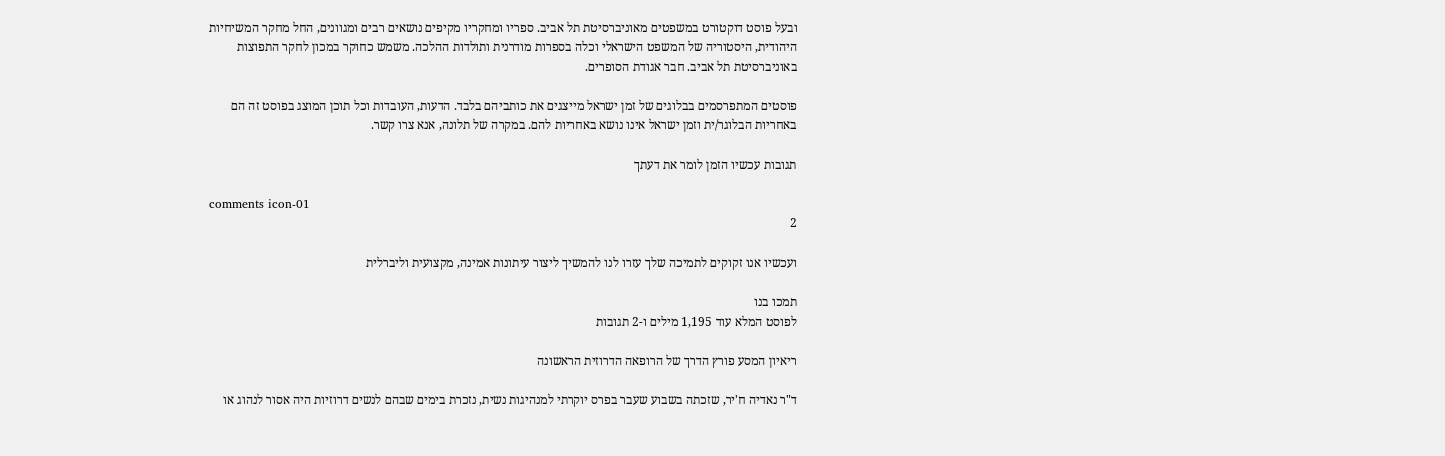ובעל פוסט דוקטורט במשפטים מאוניברסיטת תל אביב. ספריו ומחקריו מקיפים נושאים רבים ומגוונים, החל מחקר המשיחיות היהודית, היסטוריה של המשפט הישראלי וכלה בספרות מודרנית ותולדות ההלכה. משמש כחוקר במכון לחקר התפוצות באוניברסיטת תל אביב. חבר אגודת הסופרים.

פוסטים המתפרסמים בבלוגים של זמן ישראל מייצגים את כותביהם בלבד. הדעות, העובדות וכל תוכן המוצג בפוסט זה הם באחריות הבלוגר/ית וזמן ישראל אינו נושא באחריות להם. במקרה של תלונה, אנא צרו קשר.

תגובות עכשיו הזמן לומר את דעתך

comments icon-01
2

ועכשיו אנו זקוקים לתמיכה שלך עזרו לנו להמשיך ליצור עיתונות אמינה, מקצועית וליברלית

תמכו בנו
לפוסט המלא עוד 1,195 מילים ו-2 תגובות

ריאיון המסע פורץ הדרך של הרופאה הדרוזית הראשונה

ד"ר נאדיה ח'יר, שזכתה בשבוע שעבר בפרס יוקרתי למנהיגות נשית, נזכרת בימים שבהם לנשים דרוזיות היה אסור לנהוג או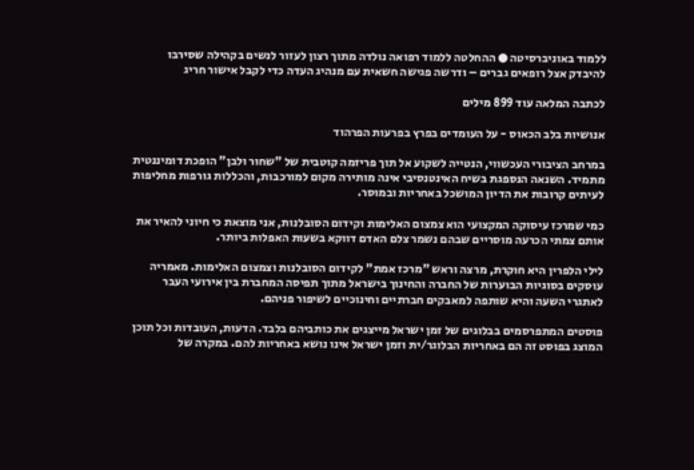ללמוד באוניברסיטה ● ההחלטה ללמוד רפואה נולדה מתוך רצון לעזור לנשים בקהילה שסירבו להיבדק אצל רופאים גברים – ודרשה פגישה חשאית עם מנהיג העדה כדי לקבל אישור חריג

לכתבה המלאה עוד 899 מילים

אנושיות בלב הכאוס - על העומדים בפרץ בפרעות הפרהוד

במרחב הציבורי העכשווי, הנטייה לשקוע אל תוך פריזמה קוטבית של "שחור ולבן" הופכת דומיננטית מתמיד. השנאה הנספגת בשיח האינטנסיבי אינה מותירה מקום למורכבות, והכללות גורפות מחליפות לעיתים קרובות את הדיון המושכל באחריות ובמוסר.

כמי שמרכז עיסוקה המקצועי הוא צמצום האלימות וקידום הסובלנות, אני מוצאת כי חיוני להאיר את אותם צמתי הכרעה מוסריים שבהם נשמר צלם האדם דווקא בשעות האפלות ביותר.

לילי הלפרין היא חוקרת, מרצה וראש "מרכז אמת" לקידום הסובלנות וצמצום האלימות. מאמריה עוסקים בסוגיות הבוערות של החברה והחינוך בישראל מתוך תפיסה המחברת בין אירועי העבר לאתגרי השעה והיא שותפה למאבקים חברתיים וחינוכיים לשיפור פניהם.

פוסטים המתפרסמים בבלוגים של זמן ישראל מייצגים את כותביהם בלבד. הדעות, העובדות וכל תוכן המוצג בפוסט זה הם באחריות הבלוגר/ית וזמן ישראל אינו נושא באחריות להם. במקרה של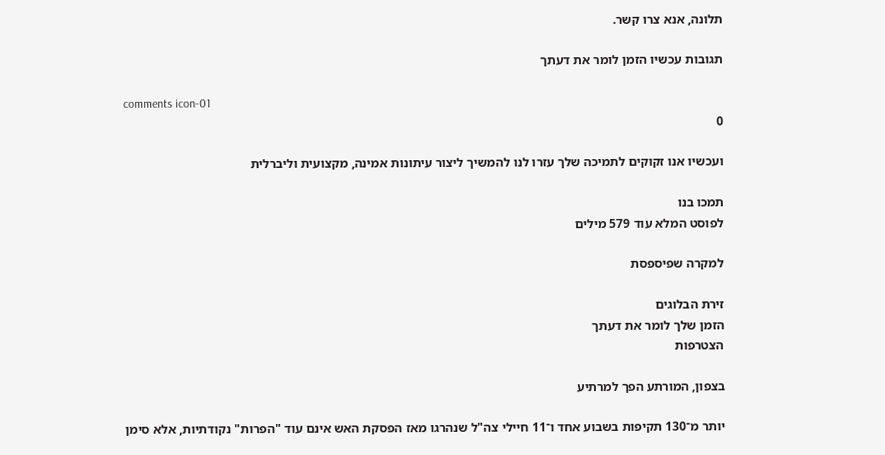תלונה, אנא צרו קשר.

תגובות עכשיו הזמן לומר את דעתך

comments icon-01
0

ועכשיו אנו זקוקים לתמיכה שלך עזרו לנו להמשיך ליצור עיתונות אמינה, מקצועית וליברלית

תמכו בנו
לפוסט המלא עוד 579 מילים

למקרה שפיספסת

זירת הבלוגים
הזמן שלך לומר את דעתך
הצטרפות

בצפון, המורתע הפך למרתיע

יותר מ־130 תקיפות בשבוע אחד ו־11 חיילי צה"ל שנהרגו מאז הפסקת האש אינם עוד "הפרות" נקודתיות, אלא סימן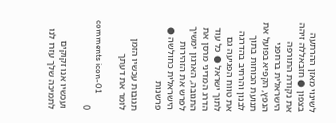לשינוי מאזן ההרתעה בצפון ● חזבאללה זיהה את נקודת התורפה הישראלית ברחפני הנפץ, הקפיא בפועל את תנועת הכוחות בתוך לבנון והרחיב בהדרגה את טווח הפגיעה גם לתוך ישראל ● כל עוד הדרג המדיני מרסן את התגובה, הארגון ימשיך לפרש את הזהירות הישראלית כחולשה ● פרשנות

תגובות עכשיו הזמן לומר את דעתך

comments icon-01
0

ועכשיו אנו זקוקים לתמיכה שלך עזרו לנו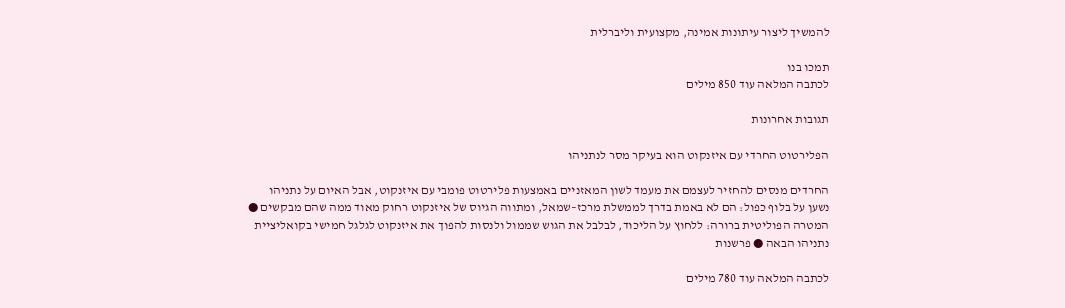להמשיך ליצור עיתונות אמינה, מקצועית וליברלית

תמכו בנו
לכתבה המלאה עוד 850 מילים

תגובות אחרונות

הפלירטוט החרדי עם איזנקוט הוא בעיקר מסר לנתניהו

החרדים מנסים להחזיר לעצמם את מעמד לשון המאזניים באמצעות פלירטוט פומבי עם איזנקוט, אבל האיום על נתניהו נשען על בלוף כפול: הם לא באמת בדרך לממשלת מרכז–שמאל, ומתווה הגיוס של איזנקוט רחוק מאוד ממה שהם מבקשים ● המטרה הפוליטית ברורה: ללחוץ על הליכוד, לבלבל את הגוש שממול ולנסות להפוך את איזנקוט לגלגל חמישי בקואליציית נתניהו הבאה ● פרשנות

לכתבה המלאה עוד 780 מילים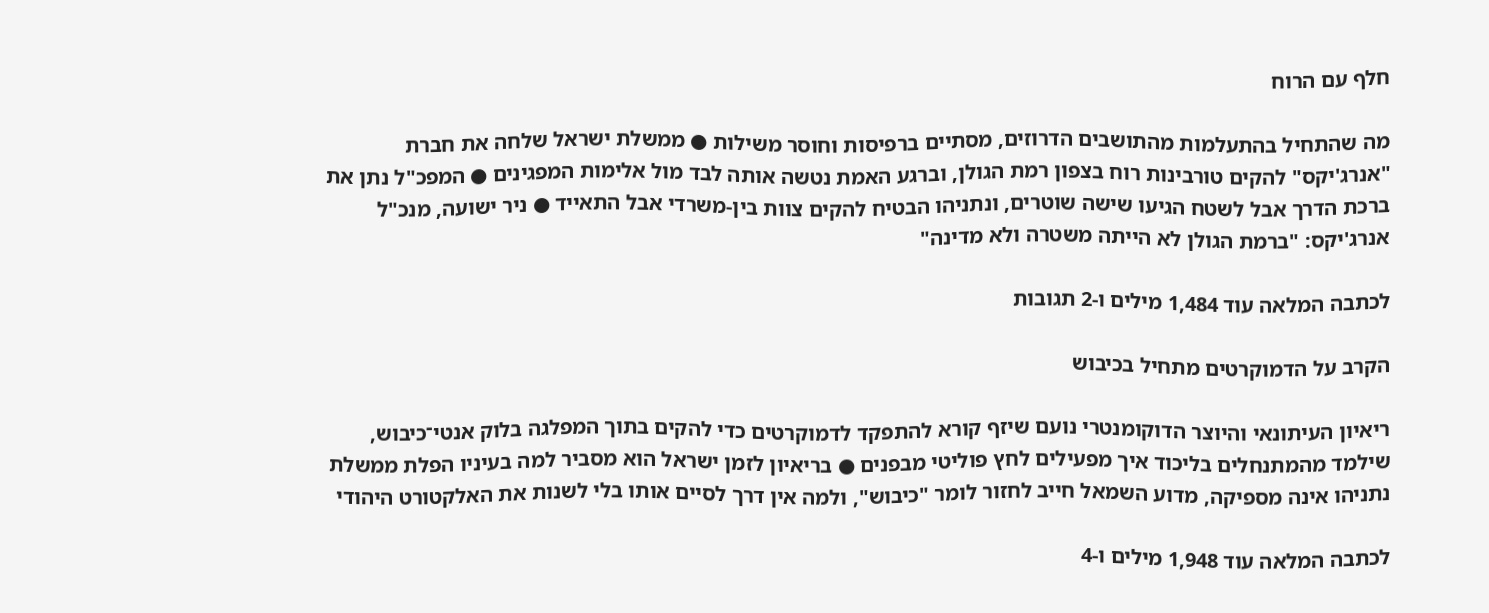חלף עם הרוח

מה שהתחיל בהתעלמות מהתושבים הדרוזים, מסתיים ברפיסות וחוסר משילות ● ממשלת ישראל שלחה את חברת "אנרג'יקס" להקים טורבינות רוח בצפון רמת הגולן, וברגע האמת נטשה אותה לבד מול אלימות המפגינים ● המפכ"ל נתן את ברכת הדרך אבל לשטח הגיעו שישה שוטרים, ונתניהו הבטיח להקים צוות בין-משרדי אבל התאייד ● ניר ישועה, מנכ"ל אנרג'יקס: "ברמת הגולן לא הייתה משטרה ולא מדינה"

לכתבה המלאה עוד 1,484 מילים ו-2 תגובות

הקרב על הדמוקרטים מתחיל בכיבוש

ריאיון העיתונאי והיוצר הדוקומנטרי נועם שיזף קורא להתפקד לדמוקרטים כדי להקים בתוך המפלגה בלוק אנטי־כיבוש, שילמד מהמתנחלים בליכוד איך מפעילים לחץ פוליטי מבפנים ● בריאיון לזמן ישראל הוא מסביר למה בעיניו הפלת ממשלת נתניהו אינה מספיקה, מדוע השמאל חייב לחזור לומר "כיבוש", ולמה אין דרך לסיים אותו בלי לשנות את האלקטורט היהודי

לכתבה המלאה עוד 1,948 מילים ו-4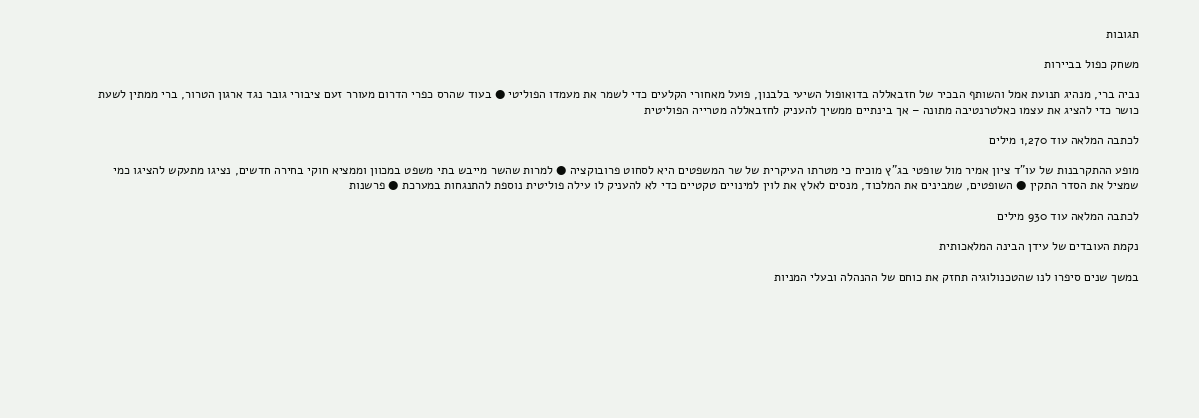תגובות

משחק כפול בביירות

נביה ברי, מנהיג תנועת אמל והשותף הבכיר של חזבאללה בדואופול השיעי בלבנון, פועל מאחורי הקלעים כדי לשמר את מעמדו הפוליטי ● בעוד שהרס כפרי הדרום מעורר זעם ציבורי גובר נגד ארגון הטרור, ברי ממתין לשעת כושר כדי להציג את עצמו כאלטרנטיבה מתונה – אך בינתיים ממשיך להעניק לחזבאללה מטרייה הפוליטית

לכתבה המלאה עוד 1,270 מילים

מופע ההתקרבנות של עו"ד ציון אמיר מול שופטי בג"ץ מוכיח כי מטרתו העיקרית של שר המשפטים היא לסחוט פרובוקציה ● למרות שהשר מייבש בתי משפט במכוון וממציא חוקי בחירה חדשים, נציגו מתעקש להציגו כמי שמציל את הסדר התקין ● השופטים, שמבינים את המלכוד, מנסים לאלץ את לוין למינויים טקטיים כדי לא להעניק לו עילה פוליטית נוספת להתנגחות במערכת ● פרשנות

לכתבה המלאה עוד 930 מילים

נקמת העובדים של עידן הבינה המלאכותית

במשך שנים סיפרו לנו שהטכנולוגיה תחזק את כוחם של ההנהלה ובעלי המניות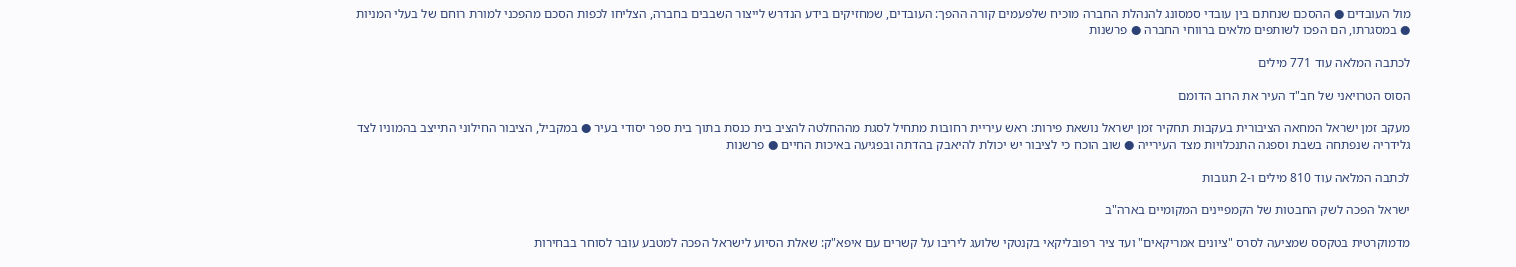מול העובדים ● ההסכם שנחתם בין עובדי סמסונג להנהלת החברה מוכיח שלפעמים קורה ההפך: העובדים, שמחזיקים בידע הנדרש לייצור השבבים בחברה, הצליחו לכפות הסכם מהפכני למורת רוחם של בעלי המניות ● במסגרתו, הם הפכו לשותפים מלאים ברווחי החברה ● פרשנות

לכתבה המלאה עוד 771 מילים

הסוס הטרויאני של חב"ד העיר את הרוב הדומם

מעקב זמן ישראל המחאה הציבורית בעקבות תחקיר זמן ישראל נושאת פירות: ראש עיריית רחובות מתחיל לסגת מההחלטה להציב בית כנסת בתוך בית ספר יסודי בעיר ● במקביל, הציבור החילוני התייצב בהמוניו לצד גלידריה שנפתחה בשבת וספגה התנכלויות מצד העירייה ● שוב הוכח כי לציבור יש יכולת להיאבק בהדתה ובפגיעה באיכות החיים ● פרשנות

לכתבה המלאה עוד 810 מילים ו-2 תגובות

ישראל הפכה לשק החבטות של הקמפיינים המקומיים בארה"ב

מדמוקרטית בטקסס שמציעה לסרס "ציונים אמריקאים" ועד ציר רפובליקאי בקנטקי שלועג ליריבו על קשרים עם איפא"ק: שאלת הסיוע לישראל הפכה למטבע עובר לסוחר בבחירות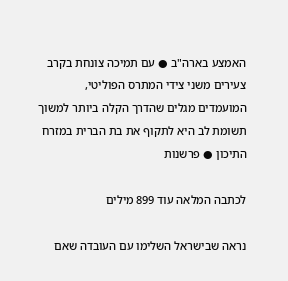האמצע בארה"ב ● עם תמיכה צונחת בקרב צעירים משני צידי המתרס הפוליטי, המועמדים מגלים שהדרך הקלה ביותר למשוך תשומת לב היא לתקוף את בת הברית במזרח התיכון ● פרשנות

לכתבה המלאה עוד 899 מילים

נראה שבישראל השלימו עם העובדה שאם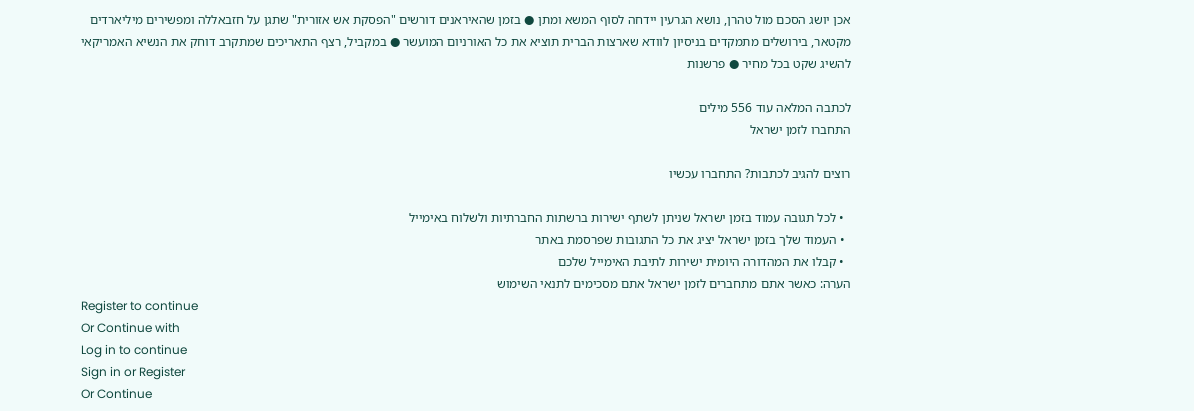אכן יושג הסכם מול טהרן, נושא הגרעין יידחה לסוף המשא ומתן ● בזמן שהאיראנים דורשים "הפסקת אש אזורית" שתגן על חזבאללה ומפשירים מיליארדים מקטאר, בירושלים מתמקדים בניסיון לוודא שארצות הברית תוציא את כל האורניום המועשר ● במקביל, רצף התאריכים שמתקרב דוחק את הנשיא האמריקאי להשיג שקט בכל מחיר ● פרשנות

לכתבה המלאה עוד 556 מילים
התחברו לזמן ישראל

רוצים להגיב לכתבות? התחברו עכשיו

  • לכל תגובה עמוד בזמן ישראל שניתן לשתף ישירות ברשתות החברתיות ולשלוח באימייל
  • העמוד שלך בזמן ישראל יציג את כל התגובות שפרסמת באתר
  • קבלו את המהדורה היומית ישירות לתיבת האימייל שלכם
הערה: כאשר אתם מתחברים לזמן ישראל אתם מסכימים לתנאי השימוש
Register to continue
Or Continue with
Log in to continue
Sign in or Register
Or Continue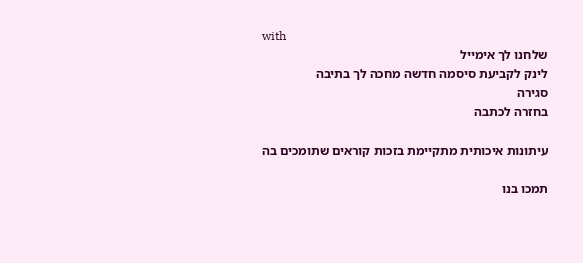with
שלחנו לך אימייל
לינק לקביעת סיסמה חדשה מחכה לך בתיבה
סגירה
בחזרה לכתבה

עיתונות איכותית מתקיימת בזכות קוראים שתומכים בה

תמכו בנו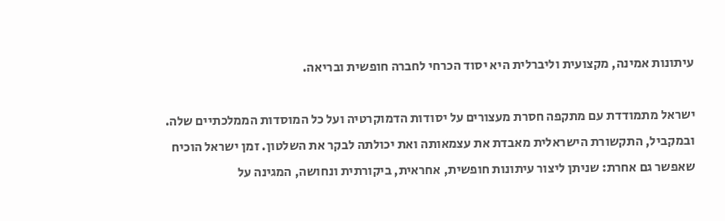עיתונות אמינה, מקצועית וליברלית היא יסוד הכרחי לחברה חופשית ובריאה.

ישראל מתמודדת עם מתקפה חסרת מעצורים על יסודות הדמוקרטיה ועל כל המוסדות הממלכתיים שלה. ובמקביל, התקשורת הישראלית מאבדת את עצמאותה ואת יכולתה לבקר את השלטון. זמן ישראל הוכיח שאפשר גם אחרת: שניתן ליצור עיתונות חופשית, אחראית, ביקורתית ונחושה, המגינה על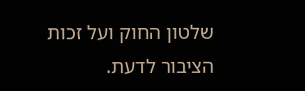שלטון החוק ועל זכות הציבור לדעת.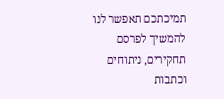תמיכתכם תאפשר לנו להמשיך לפרסם תחקירים, ניתוחים וכתבות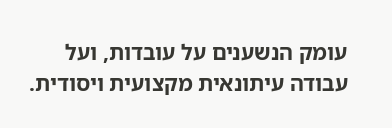עומק הנשענים על עובדות, ועל עבודה עיתונאית מקצועית ויסודית.